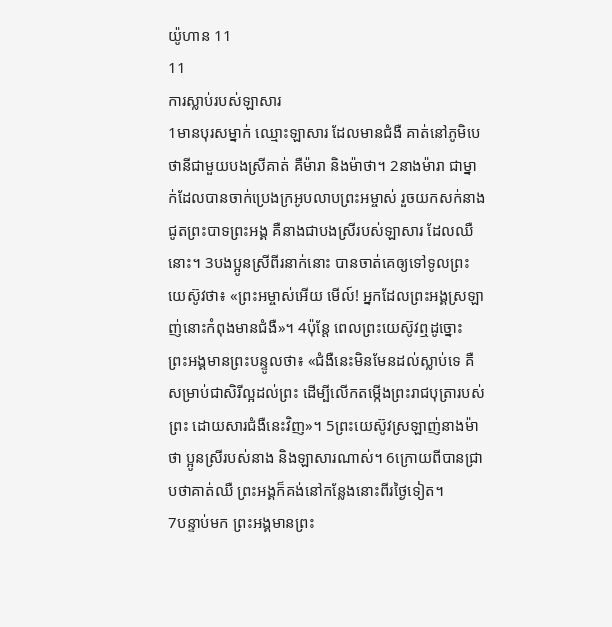យ៉ូហាន 11
11
ការស្លាប់របស់ឡាសារ
1មានបុរសម្នាក់ ឈ្មោះឡាសារ ដែលមានជំងឺ គាត់នៅភូមិបេថានីជាមួយបងស្រីគាត់ គឺម៉ារា និងម៉ាថា។ 2នាងម៉ារា ជាម្នាក់ដែលបានចាក់ប្រេងក្រអូបលាបព្រះអម្ចាស់ រួចយកសក់នាងជូតព្រះបាទព្រះអង្គ គឺនាងជាបងស្រីរបស់ឡាសារ ដែលឈឺនោះ។ 3បងប្អូនស្រីពីរនាក់នោះ បានចាត់គេឲ្យទៅទូលព្រះយេស៊ូវថា៖ «ព្រះអម្ចាស់អើយ មើល៍! អ្នកដែលព្រះអង្គស្រឡាញ់នោះកំពុងមានជំងឺ»។ 4ប៉ុន្តែ ពេលព្រះយេស៊ូវឮដូច្នោះ ព្រះអង្គមានព្រះបន្ទូលថា៖ «ជំងឺនេះមិនមែនដល់ស្លាប់ទេ គឺសម្រាប់ជាសិរីល្អដល់ព្រះ ដើម្បីលើកតម្កើងព្រះរាជបុត្រារបស់ព្រះ ដោយសារជំងឺនេះវិញ»។ 5ព្រះយេស៊ូវស្រឡាញ់នាងម៉ាថា ប្អូនស្រីរបស់នាង និងឡាសារណាស់។ 6ក្រោយពីបានជ្រាបថាគាត់ឈឺ ព្រះអង្គក៏គង់នៅកន្លែងនោះពីរថ្ងៃទៀត។
7បន្ទាប់មក ព្រះអង្គមានព្រះ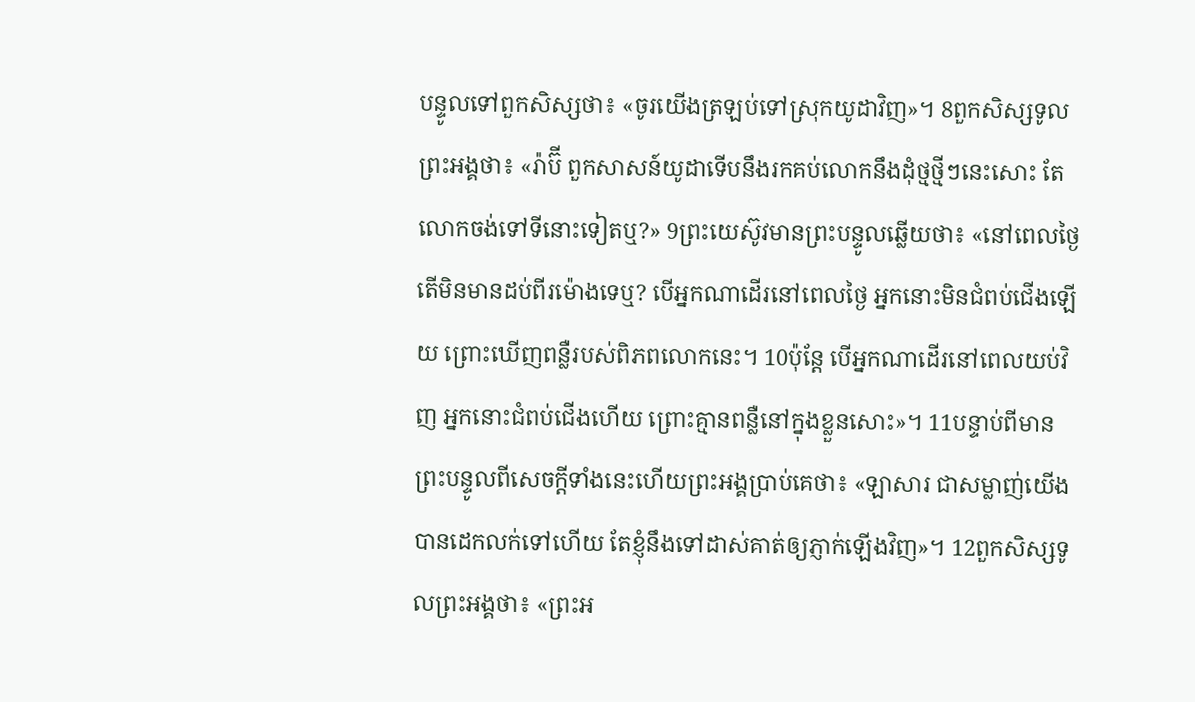បន្ទូលទៅពួកសិស្សថា៖ «ចូរយើងត្រឡប់ទៅស្រុកយូដាវិញ»។ 8ពួកសិស្សទូលព្រះអង្គថា៖ «រ៉ាប៊ី ពួកសាសន៍យូដាទើបនឹងរកគប់លោកនឹងដុំថ្មថ្មីៗនេះសោះ តែលោកចង់ទៅទីនោះទៀតឬ?» 9ព្រះយេស៊ូវមានព្រះបន្ទូលឆ្លើយថា៖ «នៅពេលថ្ងៃ តើមិនមានដប់ពីរម៉ោងទេឬ? បើអ្នកណាដើរនៅពេលថ្ងៃ អ្នកនោះមិនជំពប់ជើងឡើយ ព្រោះឃើញពន្លឺរបស់ពិភពលោកនេះ។ 10ប៉ុន្តែ បើអ្នកណាដើរនៅពេលយប់វិញ អ្នកនោះជំពប់ជើងហើយ ព្រោះគ្មានពន្លឺនៅក្នុងខ្លួនសោះ»។ 11បន្ទាប់ពីមានព្រះបន្ទូលពីសេចក្ដីទាំងនេះហើយព្រះអង្គប្រាប់គេថា៖ «ឡាសារ ជាសម្លាញ់យើង បានដេកលក់ទៅហើយ តែខ្ញុំនឹងទៅដាស់គាត់ឲ្យភ្ញាក់ឡើងវិញ»។ 12ពួកសិស្សទូលព្រះអង្គថា៖ «ព្រះអ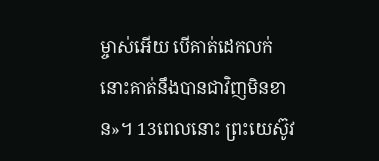ម្ចាស់អើយ បើគាត់ដេកលក់ នោះគាត់នឹងបានជាវិញមិនខាន»។ 13ពេលនោះ ព្រះយេស៊ូវ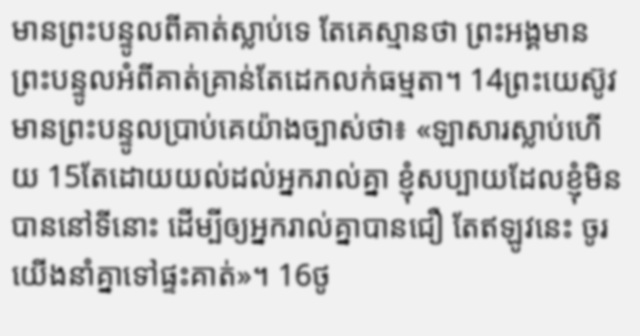មានព្រះបន្ទូលពីគាត់ស្លាប់ទេ តែគេស្មានថា ព្រះអង្គមានព្រះបន្ទូលអំពីគាត់គ្រាន់តែដេកលក់ធម្មតា។ 14ព្រះយេស៊ូវមានព្រះបន្ទូលប្រាប់គេយ៉ាងច្បាស់ថា៖ «ឡាសារស្លាប់ហើយ 15តែដោយយល់ដល់អ្នករាល់គ្នា ខ្ញុំសប្បាយដែលខ្ញុំមិនបាននៅទីនោះ ដើម្បីឲ្យអ្នករាល់គ្នាបានជឿ តែឥឡូវនេះ ចូរយើងនាំគ្នាទៅផ្ទះគាត់»។ 16ថូ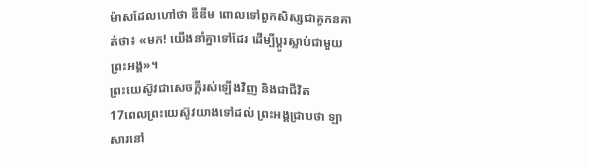ម៉ាសដែលហៅថា ឌីឌីម ពោលទៅពួកសិស្សជាគូកនគាត់ថា៖ «មក! យើងនាំគ្នាទៅដែរ ដើម្បីប្តូរស្លាប់ជាមួយព្រះអង្គ»។
ព្រះយេស៊ូវជាសេចក្តីរស់ឡើងវិញ និងជាជីវិត
17ពេលព្រះយេស៊ូវយាងទៅដល់ ព្រះអង្គជ្រាបថា ឡាសារនៅ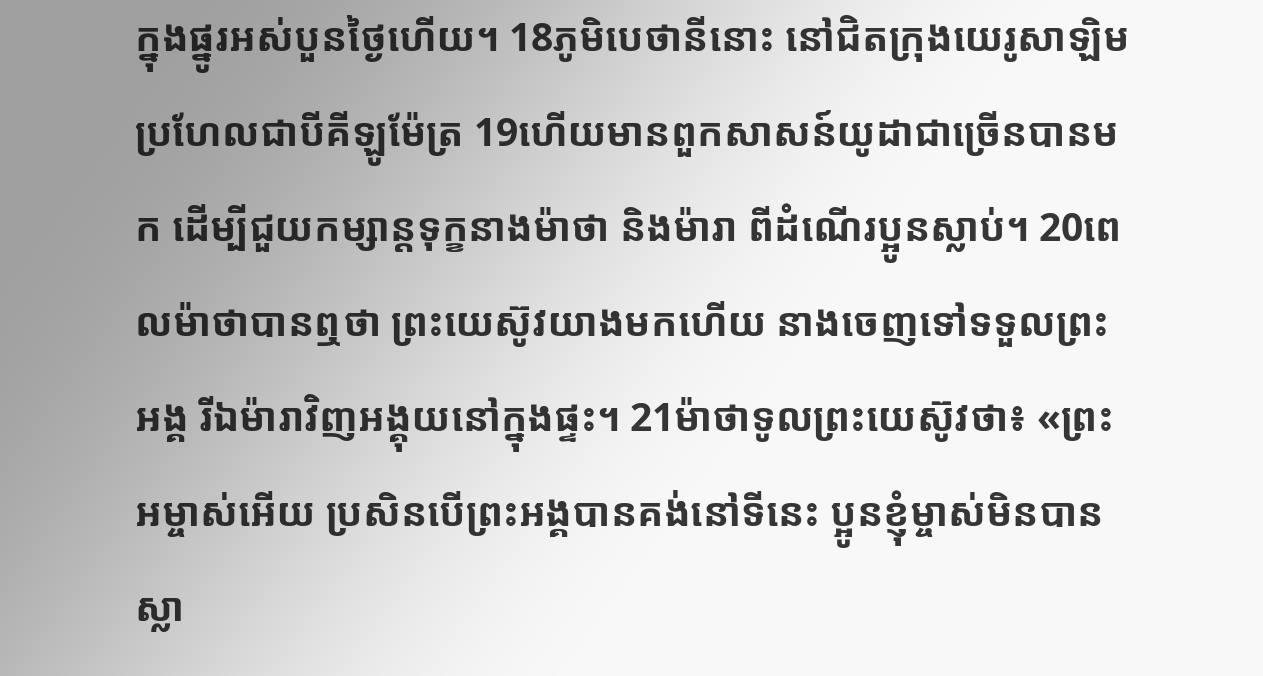ក្នុងផ្នូរអស់បួនថ្ងៃហើយ។ 18ភូមិបេថានីនោះ នៅជិតក្រុងយេរូសាឡិម ប្រហែលជាបីគីឡូម៉ែត្រ 19ហើយមានពួកសាសន៍យូដាជាច្រើនបានមក ដើម្បីជួយកម្សាន្តទុក្ខនាងម៉ាថា និងម៉ារា ពីដំណើរប្អូនស្លាប់។ 20ពេលម៉ាថាបានឮថា ព្រះយេស៊ូវយាងមកហើយ នាងចេញទៅទទួលព្រះអង្គ រីឯម៉ារាវិញអង្គុយនៅក្នុងផ្ទះ។ 21ម៉ាថាទូលព្រះយេស៊ូវថា៖ «ព្រះអម្ចាស់អើយ ប្រសិនបើព្រះអង្គបានគង់នៅទីនេះ ប្អូនខ្ញុំម្ចាស់មិនបានស្លា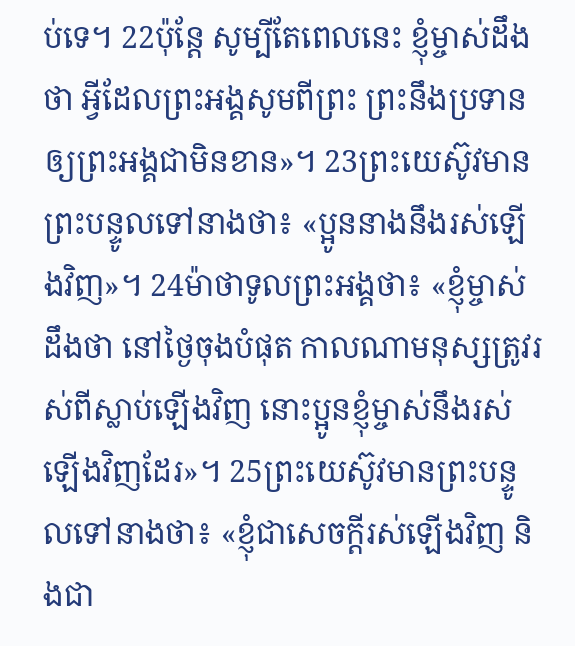ប់ទេ។ 22ប៉ុន្តែ សូម្បីតែពេលនេះ ខ្ញុំម្ចាស់ដឹងថា អ្វីដែលព្រះអង្គសូមពីព្រះ ព្រះនឹងប្រទានឲ្យព្រះអង្គជាមិនខាន»។ 23ព្រះយេស៊ូវមានព្រះបន្ទូលទៅនាងថា៖ «ប្អូននាងនឹងរស់ឡើងវិញ»។ 24ម៉ាថាទូលព្រះអង្គថា៖ «ខ្ញុំម្ចាស់ដឹងថា នៅថ្ងៃចុងបំផុត កាលណាមនុស្សត្រូវរស់ពីស្លាប់ឡើងវិញ នោះប្អូនខ្ញុំម្ចាស់នឹងរស់ឡើងវិញដែរ»។ 25ព្រះយេស៊ូវមានព្រះបន្ទូលទៅនាងថា៖ «ខ្ញុំជាសេចក្តីរស់ឡើងវិញ និងជា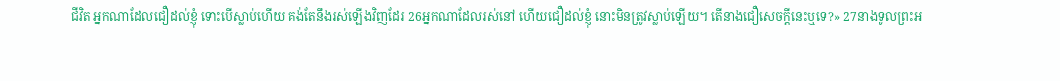ជីវិត អ្នកណាដែលជឿដល់ខ្ញុំ ទោះបើស្លាប់ហើយ គង់តែនឹងរស់ឡើងវិញដែរ 26អ្នកណាដែលរស់នៅ ហើយជឿដល់ខ្ញុំ នោះមិនត្រូវស្លាប់ឡើយ។ តើនាងជឿសេចក្តីនេះឬទេ?» 27នាងទូលព្រះអ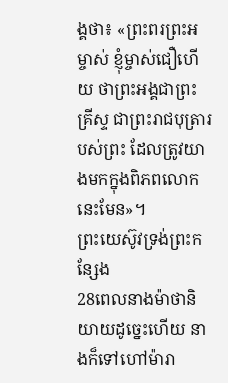ង្គថា៖ «ព្រះពរព្រះអម្ចាស់ ខ្ញុំម្ចាស់ជឿហើយ ថាព្រះអង្គជាព្រះគ្រីស្ទ ជាព្រះរាជបុត្រារបស់ព្រះ ដែលត្រូវយាងមកក្នុងពិភពលោកនេះមែន»។
ព្រះយេស៊ូវទ្រង់ព្រះកន្សែង
28ពេលនាងម៉ាថានិយាយដូច្នេះហើយ នាងក៏ទៅហៅម៉ារា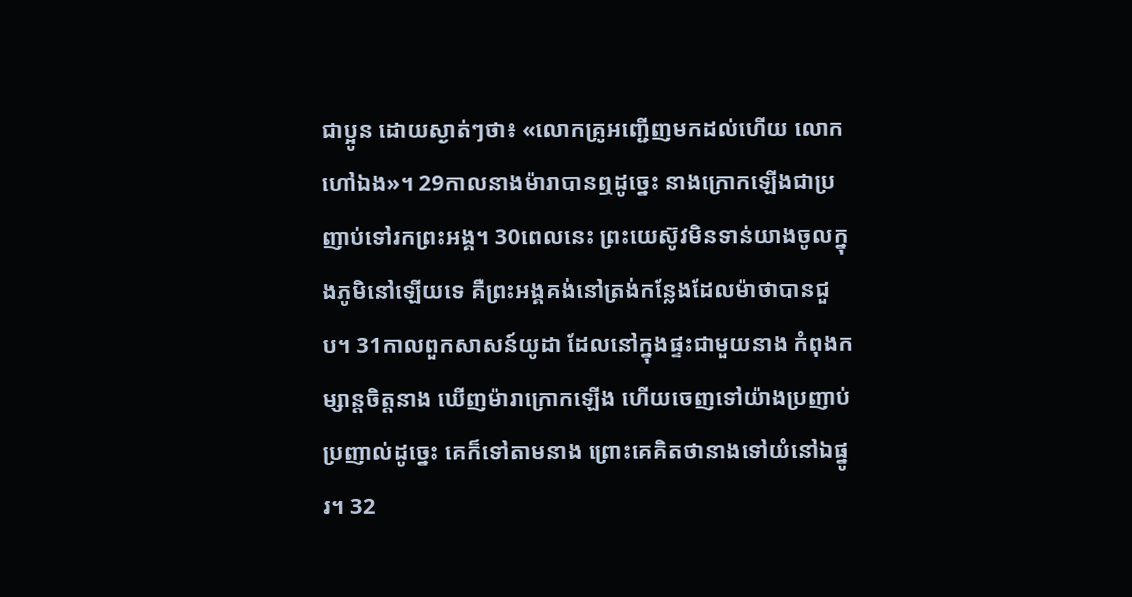ជាប្អូន ដោយស្ងាត់ៗថា៖ «លោកគ្រូអញ្ជើញមកដល់ហើយ លោកហៅឯង»។ 29កាលនាងម៉ារាបានឮដូច្នេះ នាងក្រោកឡើងជាប្រញាប់ទៅរកព្រះអង្គ។ 30ពេលនេះ ព្រះយេស៊ូវមិនទាន់យាងចូលក្នុងភូមិនៅឡើយទេ គឺព្រះអង្គគង់នៅត្រង់កន្លែងដែលម៉ាថាបានជួប។ 31កាលពួកសាសន៍យូដា ដែលនៅក្នុងផ្ទះជាមួយនាង កំពុងកម្សាន្តចិត្តនាង ឃើញម៉ារាក្រោកឡើង ហើយចេញទៅយ៉ាងប្រញាប់ប្រញាល់ដូច្នេះ គេក៏ទៅតាមនាង ព្រោះគេគិតថានាងទៅយំនៅឯផ្នូរ។ 32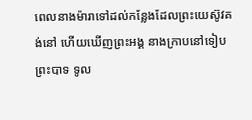ពេលនាងម៉ារាទៅដល់កន្លែងដែលព្រះយេស៊ូវគង់នៅ ហើយឃើញព្រះអង្គ នាងក្រាបនៅទៀបព្រះបាទ ទូល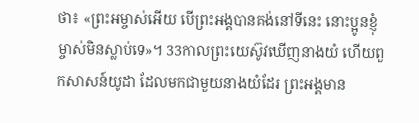ថា៖ «ព្រះអម្ចាស់អើយ បើព្រះអង្គបានគង់នៅទីនេះ នោះប្អូនខ្ញុំម្ចាស់មិនស្លាប់ទេ»។ 33កាលព្រះយេស៊ូវឃើញនាងយំ ហើយពួកសាសន៍យូដា ដែលមកជាមួយនាងយំដែរ ព្រះអង្គមាន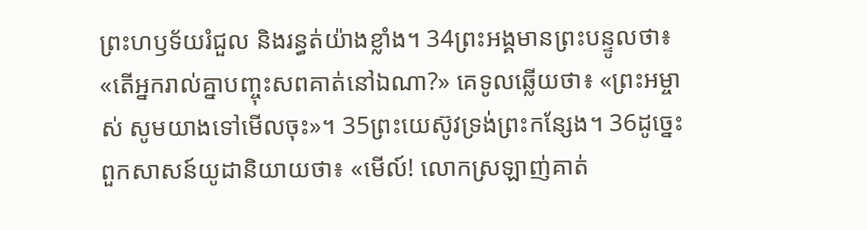ព្រះហឫទ័យរំជួល និងរន្ធត់យ៉ាងខ្លាំង។ 34ព្រះអង្គមានព្រះបន្ទូលថា៖ «តើអ្នករាល់គ្នាបញ្ចុះសពគាត់នៅឯណា?» គេទូលឆ្លើយថា៖ «ព្រះអម្ចាស់ សូមយាងទៅមើលចុះ»។ 35ព្រះយេស៊ូវទ្រង់ព្រះកន្សែង។ 36ដូច្នេះ ពួកសាសន៍យូដានិយាយថា៖ «មើល៍! លោកស្រឡាញ់គាត់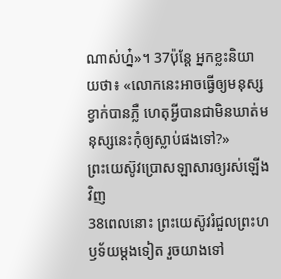ណាស់ហ្ន៎»។ 37ប៉ុន្តែ អ្នកខ្លះនិយាយថា៖ «លោកនេះអាចធ្វើឲ្យមនុស្សខ្វាក់បានភ្លឺ ហេតុអ្វីបានជាមិនឃាត់មនុស្សនេះកុំឲ្យស្លាប់ផងទៅ?»
ព្រះយេស៊ូវប្រោសឡាសារឲ្យរស់ឡើងវិញ
38ពេលនោះ ព្រះយេស៊ូវរំជួលព្រះហឫទ័យម្តងទៀត រួចយាងទៅ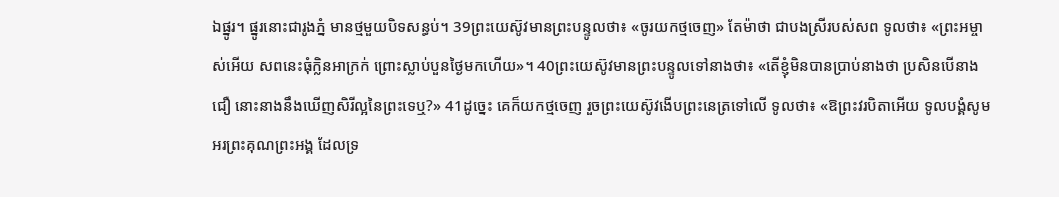ឯផ្នូរ។ ផ្នូរនោះជារូងភ្នំ មានថ្មមួយបិទសន្ធប់។ 39ព្រះយេស៊ូវមានព្រះបន្ទូលថា៖ «ចូរយកថ្មចេញ» តែម៉ាថា ជាបងស្រីរបស់សព ទូលថា៖ «ព្រះអម្ចាស់អើយ សពនេះធុំក្លិនអាក្រក់ ព្រោះស្លាប់បួនថ្ងៃមកហើយ»។ 40ព្រះយេស៊ូវមានព្រះបន្ទូលទៅនាងថា៖ «តើខ្ញុំមិនបានប្រាប់នាងថា ប្រសិនបើនាងជឿ នោះនាងនឹងឃើញសិរីល្អនៃព្រះទេឬ?» 41ដូច្នេះ គេក៏យកថ្មចេញ រួចព្រះយេស៊ូវងើបព្រះនេត្រទៅលើ ទូលថា៖ «ឱព្រះវរបិតាអើយ ទូលបង្គំសូមអរព្រះគុណព្រះអង្គ ដែលទ្រ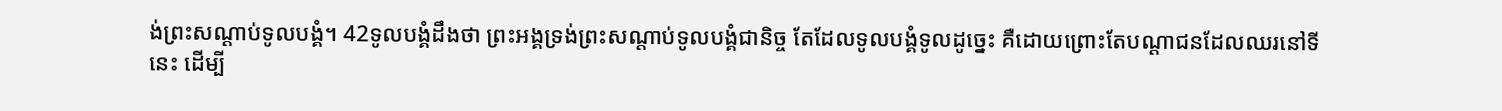ង់ព្រះសណ្ដាប់ទូលបង្គំ។ 42ទូលបង្គំដឹងថា ព្រះអង្គទ្រង់ព្រះសណ្ដាប់ទូលបង្គំជានិច្ច តែដែលទូលបង្គំទូលដូច្នេះ គឺដោយព្រោះតែបណ្តាជនដែលឈរនៅទីនេះ ដើម្បី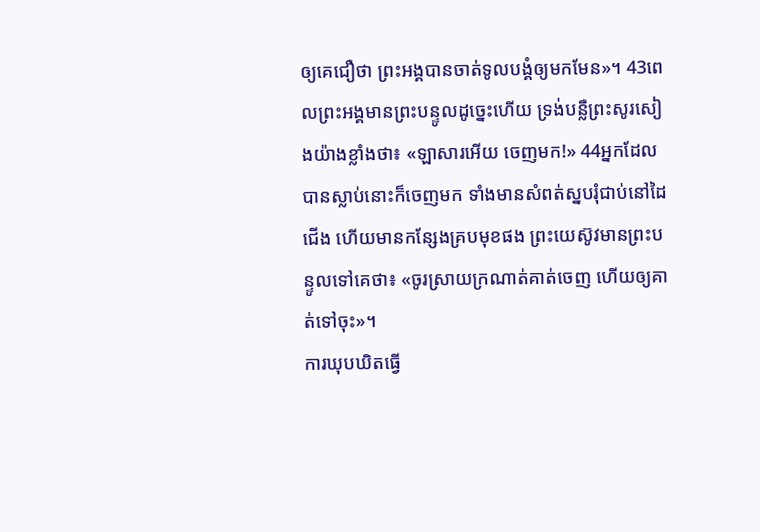ឲ្យគេជឿថា ព្រះអង្គបានចាត់ទូលបង្គំឲ្យមកមែន»។ 43ពេលព្រះអង្គមានព្រះបន្ទូលដូច្នេះហើយ ទ្រង់បន្លឺព្រះសូរសៀងយ៉ាងខ្លាំងថា៖ «ឡាសារអើយ ចេញមក!» 44អ្នកដែលបានស្លាប់នោះក៏ចេញមក ទាំងមានសំពត់ស្នបរុំជាប់នៅដៃជើង ហើយមានកន្សែងគ្របមុខផង ព្រះយេស៊ូវមានព្រះបន្ទូលទៅគេថា៖ «ចូរស្រាយក្រណាត់គាត់ចេញ ហើយឲ្យគាត់ទៅចុះ»។
ការឃុបឃិតធ្វើ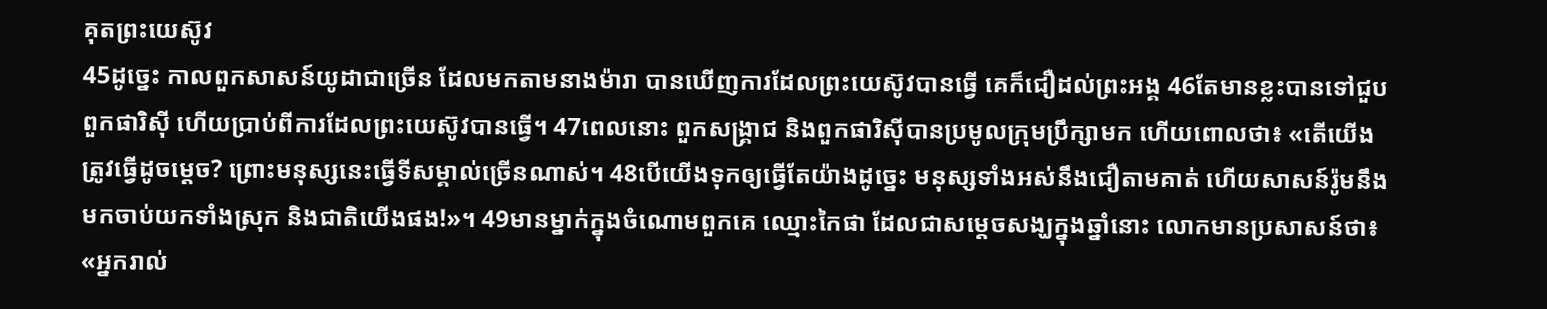គុតព្រះយេស៊ូវ
45ដូច្នេះ កាលពួកសាសន៍យូដាជាច្រើន ដែលមកតាមនាងម៉ារា បានឃើញការដែលព្រះយេស៊ូវបានធ្វើ គេក៏ជឿដល់ព្រះអង្គ 46តែមានខ្លះបានទៅជួបពួកផារិស៊ី ហើយប្រាប់ពីការដែលព្រះយេស៊ូវបានធ្វើ។ 47ពេលនោះ ពួកសង្គ្រាជ និងពួកផារិស៊ីបានប្រមូលក្រុមប្រឹក្សាមក ហើយពោលថា៖ «តើយើងត្រូវធ្វើដូចម្តេច? ព្រោះមនុស្សនេះធ្វើទីសម្គាល់ច្រើនណាស់។ 48បើយើងទុកឲ្យធ្វើតែយ៉ាងដូច្នេះ មនុស្សទាំងអស់នឹងជឿតាមគាត់ ហើយសាសន៍រ៉ូមនឹងមកចាប់យកទាំងស្រុក និងជាតិយើងផង!»។ 49មានម្នាក់ក្នុងចំណោមពួកគេ ឈ្មោះកៃផា ដែលជាសម្តេចសង្ឃក្នុងឆ្នាំនោះ លោកមានប្រសាសន៍ថា៖ «អ្នករាល់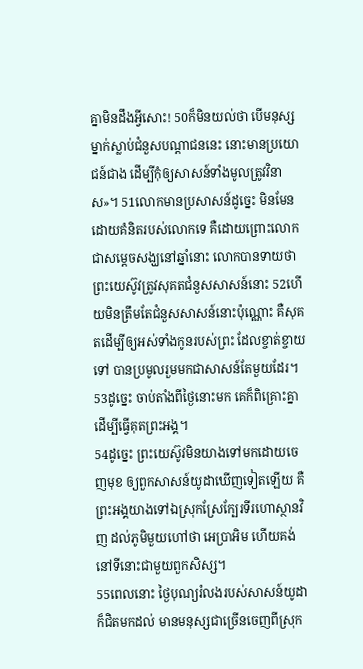គ្នាមិនដឹងអ្វីសោះ! 50ក៏មិនយល់ថា បើមនុស្សម្នាក់ស្លាប់ជំនួសបណ្តាជននេះ នោះមានប្រយោជន៍ជាង ដើម្បីកុំឲ្យសាសន៍ទាំងមូលត្រូវវិនាស»។ 51លោកមានប្រសាសន៍ដូច្នេះ មិនមែនដោយគំនិតរបស់លោកទេ គឺដោយព្រោះលោកជាសម្តេចសង្ឃនៅឆ្នាំនោះ លោកបានទាយថា ព្រះយេស៊ូវត្រូវសុគតជំនួសសាសន៍នោះ 52ហើយមិនត្រឹមតែជំនួសសាសន៍នោះប៉ុណ្ណោះ គឺសុគតដើម្បីឲ្យអស់ទាំងកូនរបស់ព្រះ ដែលខ្ចាត់ខ្ចាយទៅ បានប្រមូលរួមមកជាសាសន៍តែមួយដែរ។ 53ដូច្នេះ ចាប់តាំងពីថ្ងៃនោះមក គេក៏ពិគ្រោះគ្នាដើម្បីធ្វើគុតព្រះអង្គ។
54ដូច្នេះ ព្រះយេស៊ូវមិនយាងទៅមកដោយចេញមុខ ឲ្យពួកសាសន៍យូដាឃើញទៀតឡើយ គឺព្រះអង្គយាងទៅឯស្រុកស្រែក្បែរទីរហោស្ថានវិញ ដល់ភូមិមួយហៅថា អេប្រាអិម ហើយគង់នៅទីនោះជាមួយពួកសិស្ស។
55ពេលនោះ ថ្ងៃបុណ្យរំលងរបស់សាសន៍យូដា ក៏ជិតមកដល់ មានមនុស្សជាច្រើនចេញពីស្រុក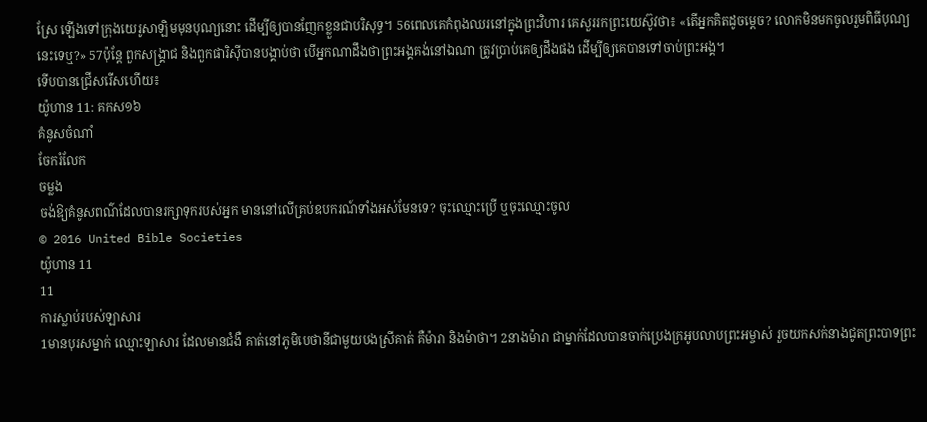ស្រែ ឡើងទៅក្រុងយេរូសាឡិមមុនបុណ្យនោះ ដើម្បីឲ្យបានញែកខ្លួនជាបរិសុទ្ធ។ 56ពេលគេកំពុងឈរនៅក្នុងព្រះវិហារ គេសួររកព្រះយេស៊ូវថា៖ «តើអ្នកគិតដូចម្តេច? លោកមិនមកចូលរួមពិធីបុណ្យនេះទេឬ?» 57ប៉ុន្តែ ពួកសង្គ្រាជ និងពួកផារិស៊ីបានបង្គាប់ថា បើអ្នកណាដឹងថាព្រះអង្គគង់នៅឯណា ត្រូវប្រាប់គេឲ្យដឹងផង ដើម្បីឲ្យគេបានទៅចាប់ព្រះអង្គ។
ទើបបានជ្រើសរើសហើយ៖
យ៉ូហាន 11: គកស១៦
គំនូសចំណាំ
ចែករំលែក
ចម្លង
ចង់ឱ្យគំនូសពណ៌ដែលបានរក្សាទុករបស់អ្នក មាននៅលើគ្រប់ឧបករណ៍ទាំងអស់មែនទេ? ចុះឈ្មោះប្រើ ឬចុះឈ្មោះចូល
© 2016 United Bible Societies
យ៉ូហាន 11
11
ការស្លាប់របស់ឡាសារ
1មានបុរសម្នាក់ ឈ្មោះឡាសារ ដែលមានជំងឺ គាត់នៅភូមិបេថានីជាមួយបងស្រីគាត់ គឺម៉ារា និងម៉ាថា។ 2នាងម៉ារា ជាម្នាក់ដែលបានចាក់ប្រេងក្រអូបលាបព្រះអម្ចាស់ រួចយកសក់នាងជូតព្រះបាទព្រះ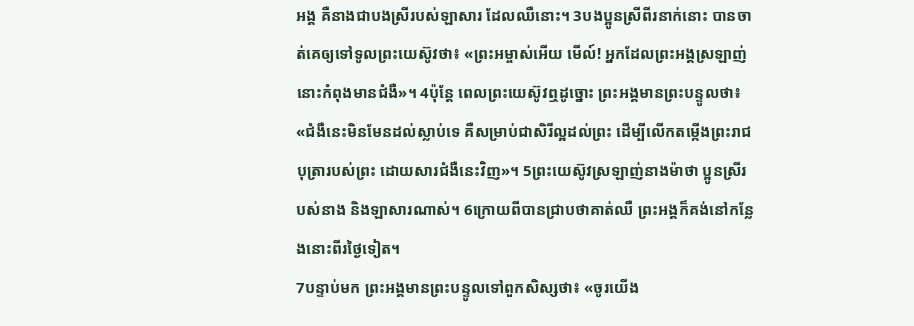អង្គ គឺនាងជាបងស្រីរបស់ឡាសារ ដែលឈឺនោះ។ 3បងប្អូនស្រីពីរនាក់នោះ បានចាត់គេឲ្យទៅទូលព្រះយេស៊ូវថា៖ «ព្រះអម្ចាស់អើយ មើល៍! អ្នកដែលព្រះអង្គស្រឡាញ់នោះកំពុងមានជំងឺ»។ 4ប៉ុន្តែ ពេលព្រះយេស៊ូវឮដូច្នោះ ព្រះអង្គមានព្រះបន្ទូលថា៖ «ជំងឺនេះមិនមែនដល់ស្លាប់ទេ គឺសម្រាប់ជាសិរីល្អដល់ព្រះ ដើម្បីលើកតម្កើងព្រះរាជបុត្រារបស់ព្រះ ដោយសារជំងឺនេះវិញ»។ 5ព្រះយេស៊ូវស្រឡាញ់នាងម៉ាថា ប្អូនស្រីរបស់នាង និងឡាសារណាស់។ 6ក្រោយពីបានជ្រាបថាគាត់ឈឺ ព្រះអង្គក៏គង់នៅកន្លែងនោះពីរថ្ងៃទៀត។
7បន្ទាប់មក ព្រះអង្គមានព្រះបន្ទូលទៅពួកសិស្សថា៖ «ចូរយើង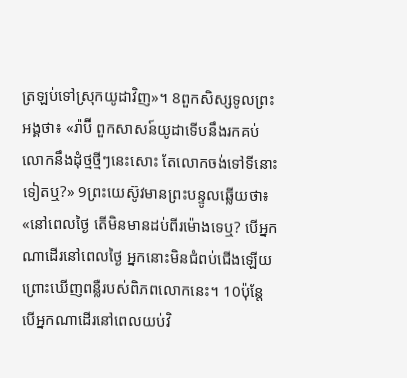ត្រឡប់ទៅស្រុកយូដាវិញ»។ 8ពួកសិស្សទូលព្រះអង្គថា៖ «រ៉ាប៊ី ពួកសាសន៍យូដាទើបនឹងរកគប់លោកនឹងដុំថ្មថ្មីៗនេះសោះ តែលោកចង់ទៅទីនោះទៀតឬ?» 9ព្រះយេស៊ូវមានព្រះបន្ទូលឆ្លើយថា៖ «នៅពេលថ្ងៃ តើមិនមានដប់ពីរម៉ោងទេឬ? បើអ្នកណាដើរនៅពេលថ្ងៃ អ្នកនោះមិនជំពប់ជើងឡើយ ព្រោះឃើញពន្លឺរបស់ពិភពលោកនេះ។ 10ប៉ុន្តែ បើអ្នកណាដើរនៅពេលយប់វិ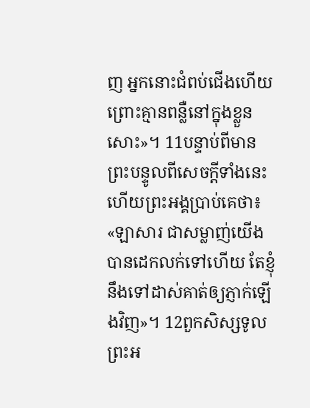ញ អ្នកនោះជំពប់ជើងហើយ ព្រោះគ្មានពន្លឺនៅក្នុងខ្លួនសោះ»។ 11បន្ទាប់ពីមានព្រះបន្ទូលពីសេចក្ដីទាំងនេះហើយព្រះអង្គប្រាប់គេថា៖ «ឡាសារ ជាសម្លាញ់យើង បានដេកលក់ទៅហើយ តែខ្ញុំនឹងទៅដាស់គាត់ឲ្យភ្ញាក់ឡើងវិញ»។ 12ពួកសិស្សទូលព្រះអ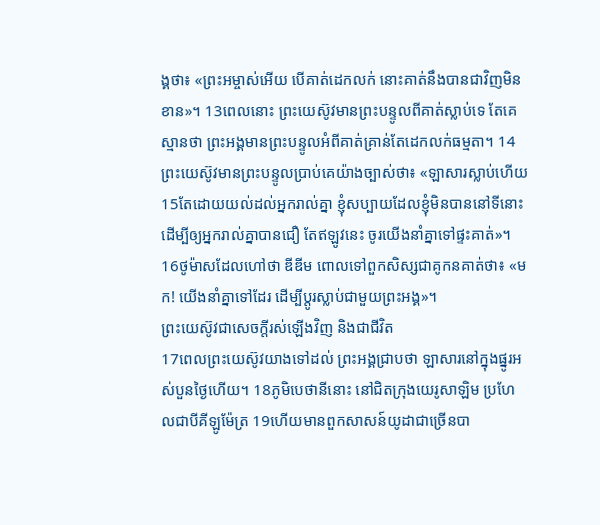ង្គថា៖ «ព្រះអម្ចាស់អើយ បើគាត់ដេកលក់ នោះគាត់នឹងបានជាវិញមិនខាន»។ 13ពេលនោះ ព្រះយេស៊ូវមានព្រះបន្ទូលពីគាត់ស្លាប់ទេ តែគេស្មានថា ព្រះអង្គមានព្រះបន្ទូលអំពីគាត់គ្រាន់តែដេកលក់ធម្មតា។ 14ព្រះយេស៊ូវមានព្រះបន្ទូលប្រាប់គេយ៉ាងច្បាស់ថា៖ «ឡាសារស្លាប់ហើយ 15តែដោយយល់ដល់អ្នករាល់គ្នា ខ្ញុំសប្បាយដែលខ្ញុំមិនបាននៅទីនោះ ដើម្បីឲ្យអ្នករាល់គ្នាបានជឿ តែឥឡូវនេះ ចូរយើងនាំគ្នាទៅផ្ទះគាត់»។ 16ថូម៉ាសដែលហៅថា ឌីឌីម ពោលទៅពួកសិស្សជាគូកនគាត់ថា៖ «មក! យើងនាំគ្នាទៅដែរ ដើម្បីប្តូរស្លាប់ជាមួយព្រះអង្គ»។
ព្រះយេស៊ូវជាសេចក្តីរស់ឡើងវិញ និងជាជីវិត
17ពេលព្រះយេស៊ូវយាងទៅដល់ ព្រះអង្គជ្រាបថា ឡាសារនៅក្នុងផ្នូរអស់បួនថ្ងៃហើយ។ 18ភូមិបេថានីនោះ នៅជិតក្រុងយេរូសាឡិម ប្រហែលជាបីគីឡូម៉ែត្រ 19ហើយមានពួកសាសន៍យូដាជាច្រើនបា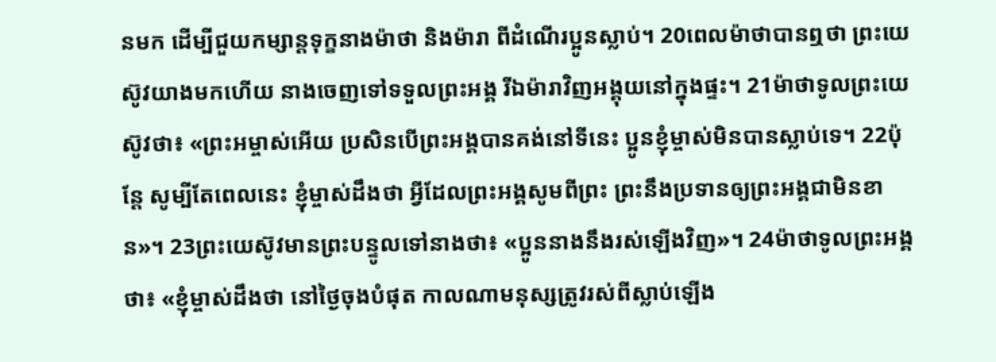នមក ដើម្បីជួយកម្សាន្តទុក្ខនាងម៉ាថា និងម៉ារា ពីដំណើរប្អូនស្លាប់។ 20ពេលម៉ាថាបានឮថា ព្រះយេស៊ូវយាងមកហើយ នាងចេញទៅទទួលព្រះអង្គ រីឯម៉ារាវិញអង្គុយនៅក្នុងផ្ទះ។ 21ម៉ាថាទូលព្រះយេស៊ូវថា៖ «ព្រះអម្ចាស់អើយ ប្រសិនបើព្រះអង្គបានគង់នៅទីនេះ ប្អូនខ្ញុំម្ចាស់មិនបានស្លាប់ទេ។ 22ប៉ុន្តែ សូម្បីតែពេលនេះ ខ្ញុំម្ចាស់ដឹងថា អ្វីដែលព្រះអង្គសូមពីព្រះ ព្រះនឹងប្រទានឲ្យព្រះអង្គជាមិនខាន»។ 23ព្រះយេស៊ូវមានព្រះបន្ទូលទៅនាងថា៖ «ប្អូននាងនឹងរស់ឡើងវិញ»។ 24ម៉ាថាទូលព្រះអង្គថា៖ «ខ្ញុំម្ចាស់ដឹងថា នៅថ្ងៃចុងបំផុត កាលណាមនុស្សត្រូវរស់ពីស្លាប់ឡើង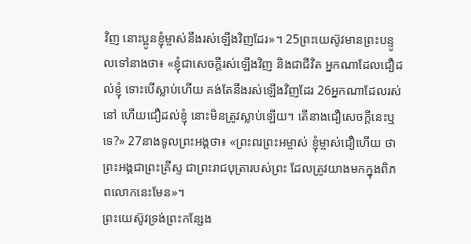វិញ នោះប្អូនខ្ញុំម្ចាស់នឹងរស់ឡើងវិញដែរ»។ 25ព្រះយេស៊ូវមានព្រះបន្ទូលទៅនាងថា៖ «ខ្ញុំជាសេចក្តីរស់ឡើងវិញ និងជាជីវិត អ្នកណាដែលជឿដល់ខ្ញុំ ទោះបើស្លាប់ហើយ គង់តែនឹងរស់ឡើងវិញដែរ 26អ្នកណាដែលរស់នៅ ហើយជឿដល់ខ្ញុំ នោះមិនត្រូវស្លាប់ឡើយ។ តើនាងជឿសេចក្តីនេះឬទេ?» 27នាងទូលព្រះអង្គថា៖ «ព្រះពរព្រះអម្ចាស់ ខ្ញុំម្ចាស់ជឿហើយ ថាព្រះអង្គជាព្រះគ្រីស្ទ ជាព្រះរាជបុត្រារបស់ព្រះ ដែលត្រូវយាងមកក្នុងពិភពលោកនេះមែន»។
ព្រះយេស៊ូវទ្រង់ព្រះកន្សែង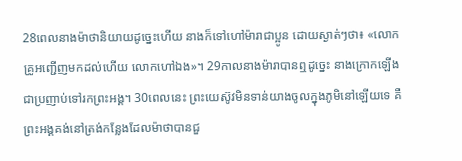28ពេលនាងម៉ាថានិយាយដូច្នេះហើយ នាងក៏ទៅហៅម៉ារាជាប្អូន ដោយស្ងាត់ៗថា៖ «លោកគ្រូអញ្ជើញមកដល់ហើយ លោកហៅឯង»។ 29កាលនាងម៉ារាបានឮដូច្នេះ នាងក្រោកឡើងជាប្រញាប់ទៅរកព្រះអង្គ។ 30ពេលនេះ ព្រះយេស៊ូវមិនទាន់យាងចូលក្នុងភូមិនៅឡើយទេ គឺព្រះអង្គគង់នៅត្រង់កន្លែងដែលម៉ាថាបានជួ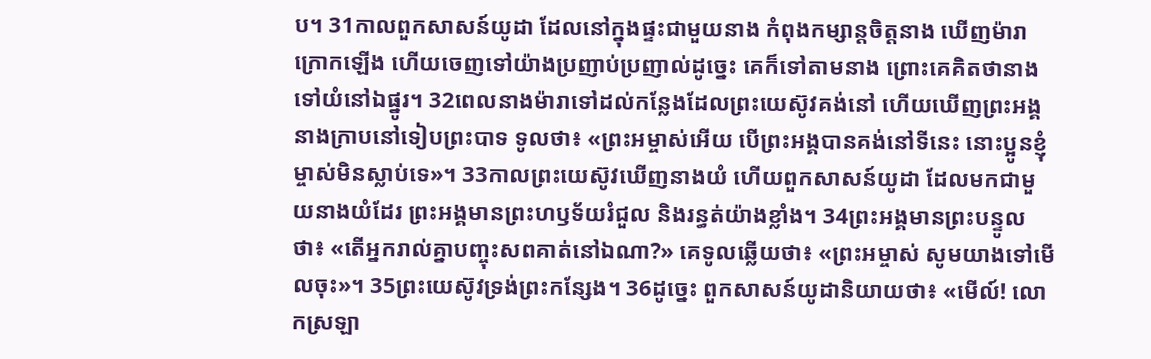ប។ 31កាលពួកសាសន៍យូដា ដែលនៅក្នុងផ្ទះជាមួយនាង កំពុងកម្សាន្តចិត្តនាង ឃើញម៉ារាក្រោកឡើង ហើយចេញទៅយ៉ាងប្រញាប់ប្រញាល់ដូច្នេះ គេក៏ទៅតាមនាង ព្រោះគេគិតថានាងទៅយំនៅឯផ្នូរ។ 32ពេលនាងម៉ារាទៅដល់កន្លែងដែលព្រះយេស៊ូវគង់នៅ ហើយឃើញព្រះអង្គ នាងក្រាបនៅទៀបព្រះបាទ ទូលថា៖ «ព្រះអម្ចាស់អើយ បើព្រះអង្គបានគង់នៅទីនេះ នោះប្អូនខ្ញុំម្ចាស់មិនស្លាប់ទេ»។ 33កាលព្រះយេស៊ូវឃើញនាងយំ ហើយពួកសាសន៍យូដា ដែលមកជាមួយនាងយំដែរ ព្រះអង្គមានព្រះហឫទ័យរំជួល និងរន្ធត់យ៉ាងខ្លាំង។ 34ព្រះអង្គមានព្រះបន្ទូលថា៖ «តើអ្នករាល់គ្នាបញ្ចុះសពគាត់នៅឯណា?» គេទូលឆ្លើយថា៖ «ព្រះអម្ចាស់ សូមយាងទៅមើលចុះ»។ 35ព្រះយេស៊ូវទ្រង់ព្រះកន្សែង។ 36ដូច្នេះ ពួកសាសន៍យូដានិយាយថា៖ «មើល៍! លោកស្រឡា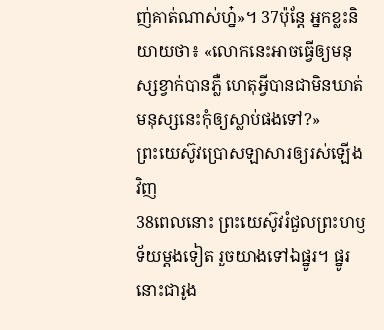ញ់គាត់ណាស់ហ្ន៎»។ 37ប៉ុន្តែ អ្នកខ្លះនិយាយថា៖ «លោកនេះអាចធ្វើឲ្យមនុស្សខ្វាក់បានភ្លឺ ហេតុអ្វីបានជាមិនឃាត់មនុស្សនេះកុំឲ្យស្លាប់ផងទៅ?»
ព្រះយេស៊ូវប្រោសឡាសារឲ្យរស់ឡើងវិញ
38ពេលនោះ ព្រះយេស៊ូវរំជួលព្រះហឫទ័យម្តងទៀត រួចយាងទៅឯផ្នូរ។ ផ្នូរនោះជារូង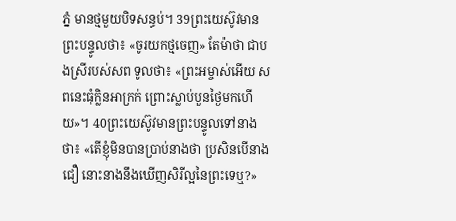ភ្នំ មានថ្មមួយបិទសន្ធប់។ 39ព្រះយេស៊ូវមានព្រះបន្ទូលថា៖ «ចូរយកថ្មចេញ» តែម៉ាថា ជាបងស្រីរបស់សព ទូលថា៖ «ព្រះអម្ចាស់អើយ សពនេះធុំក្លិនអាក្រក់ ព្រោះស្លាប់បួនថ្ងៃមកហើយ»។ 40ព្រះយេស៊ូវមានព្រះបន្ទូលទៅនាងថា៖ «តើខ្ញុំមិនបានប្រាប់នាងថា ប្រសិនបើនាងជឿ នោះនាងនឹងឃើញសិរីល្អនៃព្រះទេឬ?»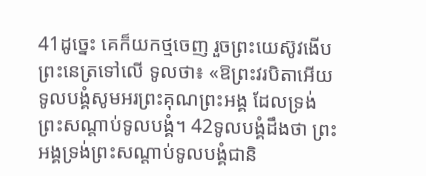41ដូច្នេះ គេក៏យកថ្មចេញ រួចព្រះយេស៊ូវងើបព្រះនេត្រទៅលើ ទូលថា៖ «ឱព្រះវរបិតាអើយ ទូលបង្គំសូមអរព្រះគុណព្រះអង្គ ដែលទ្រង់ព្រះសណ្ដាប់ទូលបង្គំ។ 42ទូលបង្គំដឹងថា ព្រះអង្គទ្រង់ព្រះសណ្ដាប់ទូលបង្គំជានិ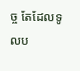ច្ច តែដែលទូលប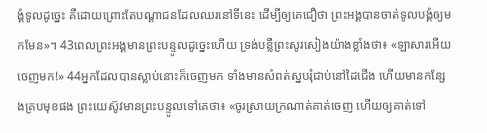ង្គំទូលដូច្នេះ គឺដោយព្រោះតែបណ្តាជនដែលឈរនៅទីនេះ ដើម្បីឲ្យគេជឿថា ព្រះអង្គបានចាត់ទូលបង្គំឲ្យមកមែន»។ 43ពេលព្រះអង្គមានព្រះបន្ទូលដូច្នេះហើយ ទ្រង់បន្លឺព្រះសូរសៀងយ៉ាងខ្លាំងថា៖ «ឡាសារអើយ ចេញមក!» 44អ្នកដែលបានស្លាប់នោះក៏ចេញមក ទាំងមានសំពត់ស្នបរុំជាប់នៅដៃជើង ហើយមានកន្សែងគ្របមុខផង ព្រះយេស៊ូវមានព្រះបន្ទូលទៅគេថា៖ «ចូរស្រាយក្រណាត់គាត់ចេញ ហើយឲ្យគាត់ទៅ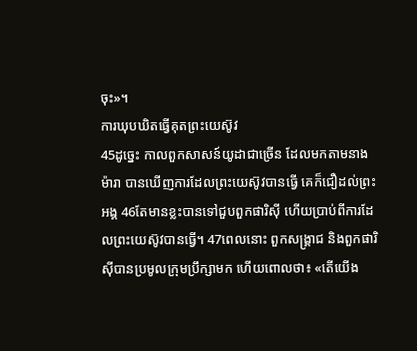ចុះ»។
ការឃុបឃិតធ្វើគុតព្រះយេស៊ូវ
45ដូច្នេះ កាលពួកសាសន៍យូដាជាច្រើន ដែលមកតាមនាងម៉ារា បានឃើញការដែលព្រះយេស៊ូវបានធ្វើ គេក៏ជឿដល់ព្រះអង្គ 46តែមានខ្លះបានទៅជួបពួកផារិស៊ី ហើយប្រាប់ពីការដែលព្រះយេស៊ូវបានធ្វើ។ 47ពេលនោះ ពួកសង្គ្រាជ និងពួកផារិស៊ីបានប្រមូលក្រុមប្រឹក្សាមក ហើយពោលថា៖ «តើយើង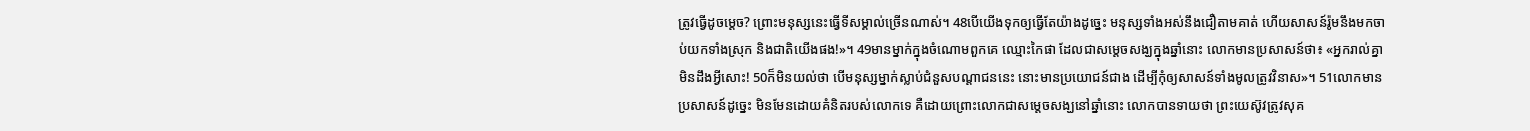ត្រូវធ្វើដូចម្តេច? ព្រោះមនុស្សនេះធ្វើទីសម្គាល់ច្រើនណាស់។ 48បើយើងទុកឲ្យធ្វើតែយ៉ាងដូច្នេះ មនុស្សទាំងអស់នឹងជឿតាមគាត់ ហើយសាសន៍រ៉ូមនឹងមកចាប់យកទាំងស្រុក និងជាតិយើងផង!»។ 49មានម្នាក់ក្នុងចំណោមពួកគេ ឈ្មោះកៃផា ដែលជាសម្តេចសង្ឃក្នុងឆ្នាំនោះ លោកមានប្រសាសន៍ថា៖ «អ្នករាល់គ្នាមិនដឹងអ្វីសោះ! 50ក៏មិនយល់ថា បើមនុស្សម្នាក់ស្លាប់ជំនួសបណ្តាជននេះ នោះមានប្រយោជន៍ជាង ដើម្បីកុំឲ្យសាសន៍ទាំងមូលត្រូវវិនាស»។ 51លោកមានប្រសាសន៍ដូច្នេះ មិនមែនដោយគំនិតរបស់លោកទេ គឺដោយព្រោះលោកជាសម្តេចសង្ឃនៅឆ្នាំនោះ លោកបានទាយថា ព្រះយេស៊ូវត្រូវសុគ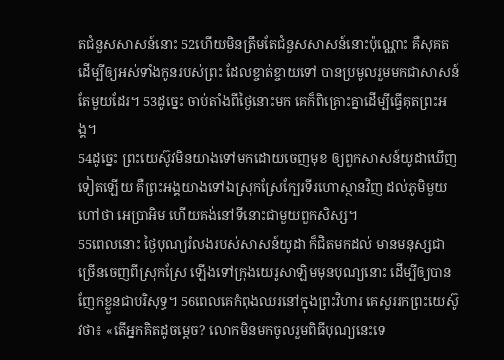តជំនួសសាសន៍នោះ 52ហើយមិនត្រឹមតែជំនួសសាសន៍នោះប៉ុណ្ណោះ គឺសុគតដើម្បីឲ្យអស់ទាំងកូនរបស់ព្រះ ដែលខ្ចាត់ខ្ចាយទៅ បានប្រមូលរួមមកជាសាសន៍តែមួយដែរ។ 53ដូច្នេះ ចាប់តាំងពីថ្ងៃនោះមក គេក៏ពិគ្រោះគ្នាដើម្បីធ្វើគុតព្រះអង្គ។
54ដូច្នេះ ព្រះយេស៊ូវមិនយាងទៅមកដោយចេញមុខ ឲ្យពួកសាសន៍យូដាឃើញទៀតឡើយ គឺព្រះអង្គយាងទៅឯស្រុកស្រែក្បែរទីរហោស្ថានវិញ ដល់ភូមិមួយហៅថា អេប្រាអិម ហើយគង់នៅទីនោះជាមួយពួកសិស្ស។
55ពេលនោះ ថ្ងៃបុណ្យរំលងរបស់សាសន៍យូដា ក៏ជិតមកដល់ មានមនុស្សជាច្រើនចេញពីស្រុកស្រែ ឡើងទៅក្រុងយេរូសាឡិមមុនបុណ្យនោះ ដើម្បីឲ្យបានញែកខ្លួនជាបរិសុទ្ធ។ 56ពេលគេកំពុងឈរនៅក្នុងព្រះវិហារ គេសួររកព្រះយេស៊ូវថា៖ «តើអ្នកគិតដូចម្តេច? លោកមិនមកចូលរួមពិធីបុណ្យនេះទេ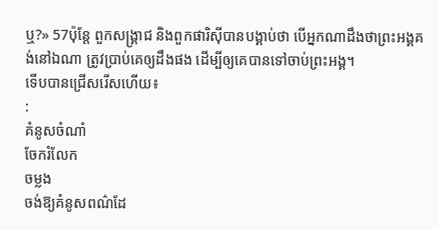ឬ?» 57ប៉ុន្តែ ពួកសង្គ្រាជ និងពួកផារិស៊ីបានបង្គាប់ថា បើអ្នកណាដឹងថាព្រះអង្គគង់នៅឯណា ត្រូវប្រាប់គេឲ្យដឹងផង ដើម្បីឲ្យគេបានទៅចាប់ព្រះអង្គ។
ទើបបានជ្រើសរើសហើយ៖
:
គំនូសចំណាំ
ចែករំលែក
ចម្លង
ចង់ឱ្យគំនូសពណ៌ដែ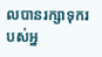លបានរក្សាទុករបស់អ្ន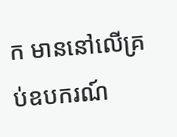ក មាននៅលើគ្រប់ឧបករណ៍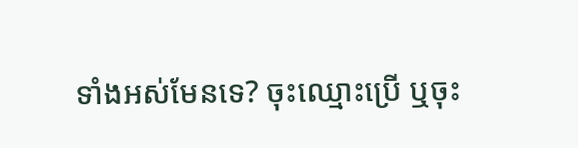ទាំងអស់មែនទេ? ចុះឈ្មោះប្រើ ឬចុះ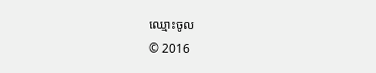ឈ្មោះចូល
© 2016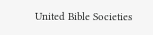United Bible Societies